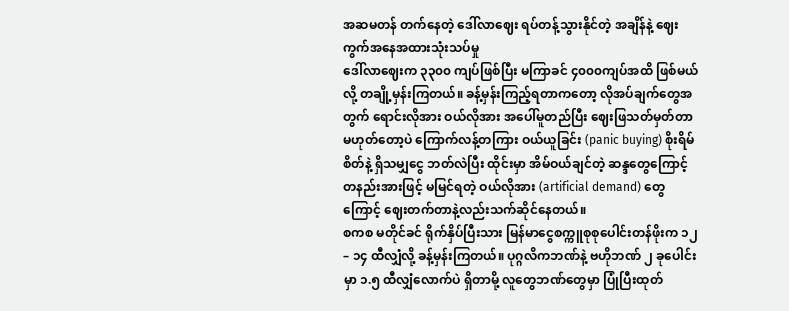အဆမတန် တက်နေတဲ့ ဒေါ်လာဈေး ရပ်တန့်သွားနိုင်တဲ့ အချိန်နဲ့ ဈေးကွက်အနေအထားသုံးသပ်မှု
ဒေါ်လာဈေးက ၃၃၀၀ ကျပ်ဖြစ်ပြီး မကြာခင် ၄၀၀၀ကျပ်အထိ ဖြစ်မယ်လို့ တချို့မှန်းကြတယ်။ ခန့်မှန်းကြည့်ရတာကတော့ လိုအပ်ချက်တွေအတွက် ရောင်းလိုအား ဝယ်လိုအား အပေါ်မူတည်ပြီး ဈေးဖြသတ်မှတ်တာမဟုတ်တော့ပဲ ကြောက်လန့်တကြား ဝယ်ယူခြင်း (panic buying) စိုးရိမ်စိတ်နဲ့ ရှိသမျှငွေ ဘတ်လဲပြီး ထိုင်းမှာ အိမ်ဝယ်ချင်တဲ့ ဆန္ဒတွေကြောင့် တနည်းအားဖြင့် မမြင်ရတဲ့ ဝယ်လိုအား (artificial demand) တွေကြောင့် ဈေးတက်တာနဲ့လည်းသက်ဆိုင်နေတယ်။
စကစ မတိုင်ခင် ရိုက်နှိပ်ပြီးသား မြန်မာငွေစက္ကူစုစုပေါင်းတန်ဖိုးက ၁၂ – ၁၄ ထီလျှံလို့ ခန့်မှန်းကြတယ်။ ပုဂ္ဂလိကဘဏ်နဲ့ ဗဟိုဘဏ် ၂ ခုပေါင်းမှာ ၁.၅ ထီလျှံလောက်ပဲ ရှိတာမို့ လူတွေဘဏ်တွေမှာ ပြုံပြီးထုတ်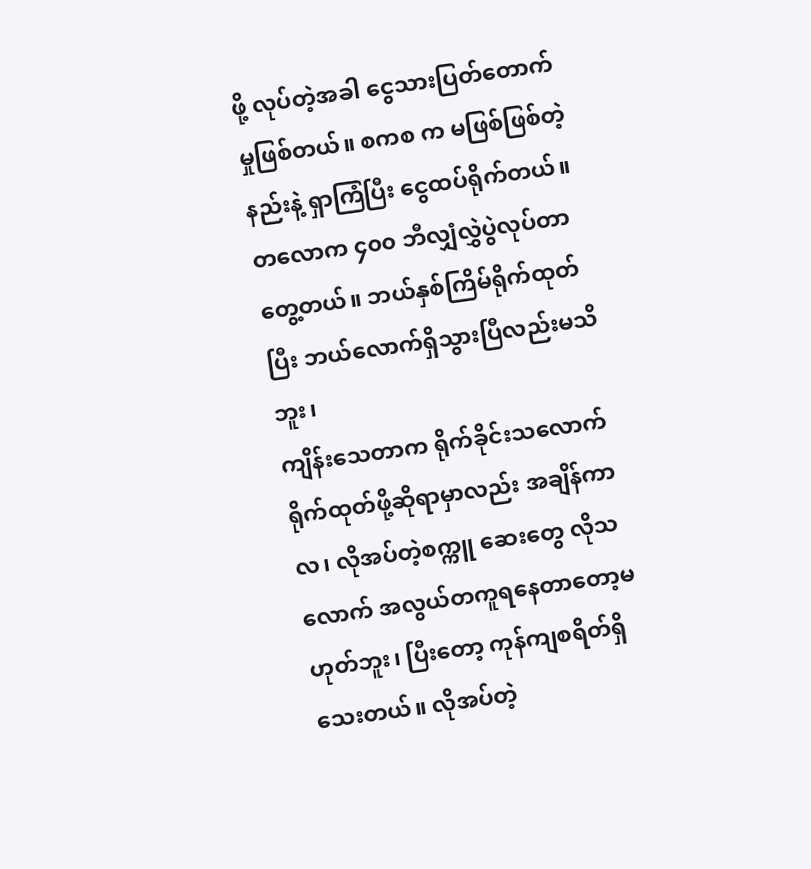ဖို့ လုပ်တဲ့အခါ ငွေသားပြတ်တောက်မှုဖြစ်တယ်။ စကစ က မဖြစ်ဖြစ်တဲ့နည်းနဲ့ ရှာကြံပြီး ငွေထပ်ရိုက်တယ်။ တလောက ၄၀၀ ဘီလျှံလွှဲပွဲလုပ်တာတွေ့တယ်။ ဘယ်နှစ်ကြိမ်ရိုက်ထုတ်ပြီး ဘယ်လောက်ရှိသွားပြီလည်းမသိဘူး၊
ကျိန်းသေတာက ရိုက်ခိုင်းသလောက်ရိုက်ထုတ်ဖို့ဆိုရာမှာလည်း အချိန်ကာလ၊ လိုအပ်တဲ့စက္ကူ ဆေးတွေ လိုသလောက် အလွယ်တကူရနေတာတော့မဟုတ်ဘူး၊ ပြီးတော့ ကုန်ကျစရိတ်ရှိသေးတယ်။ လိုအပ်တဲ့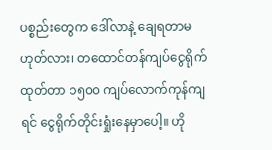ပစ္စည်းတွေက ဒေါ်လာနဲ့ ချေရတာမဟုတ်လား၊ တထောင်တန်ကျပ်ငွေရိုက်ထုတ်တာ ၁၅၀၀ ကျပ်လောက်ကုန်ကျရင် ငွေရိုက်တိုင်းရှုံးနေမှာပေါ့။ ဟို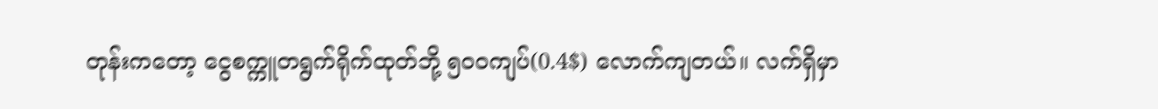တုန်းကတော့ ငွေစက္ကူတရွက်ရိုက်ထုတ်ဘို့ ၅၀၀ကျပ်(0.4$) လောက်ကျတယ်။ လက်ရှိမှာ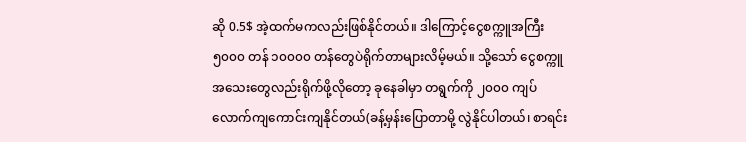ဆို 0.5$ အဲ့ထက်မကလည်းဖြစ်နိုင်တယ်။ ဒါကြောင့်ငွေစက္ကူအကြီး ၅၀၀၀ တန် ၁၀၀၀၀ တန်တွေပဲရိုက်တာများလိမ့်မယ်။ သို့သော် ငွေစက္ကူအသေးတွေလည်းရိုက်ဖို့လိုတော့ ခုနေခါမှာ တရွက်ကို ၂၀၀၀ ကျပ်လောက်ကျကောင်းကျနိုင်တယ်(ခန့်မှန်းပြောတာမို့ လွဲနိုင်ပါတယ်၊ စာရင်း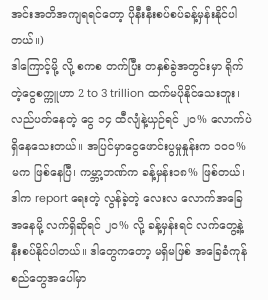အင်းအတိအကျရရင်တော့ ပိုနီးနီးစပ်စပ်ခန့်မှန်းနိုင်ပါတယ်။)
ဒါကြောင့်မို့ လို့ စကစ တက်ပြီး တနှစ်ခွဲအတွင်းမှာ ရိုက်တဲ့ငွေစက္ကူဟာ 2 to 3 trillion ထက်မပိုနိုင်သေးဘူး၊ လည်ပတ်နေတဲ့ ငွေ ၁၄ ထီလျံနဲ့ယှဉ်ရင် ၂၀% လောက်ပဲရှိနေသေးတယ်။ အပြင်မှာငွေဖောင်းပွမှုနှုန်းက ၁၀၀% မက ဖြစ်နေပြီ၊ ကမ္ဘာ့ဘဏ်က ခန့်မှန်း၁၈% ဖြစ်တယ်၊ ဒါက report ရေးတဲ့ လွန်ခဲ့တဲ့ လေးလ လောက်အခြေအနေမို့ လက်ရှိဆိုရင် ၂၀% လို့ ခန့်မှန်းရင် လက်တွေ့နဲ့နီးစပ်နိုင်ပါတယ်။ ဒါတွေကတော့ မရှိမဖြစ် အခြေခံကုန်စည်တွေအပေါ်မှာ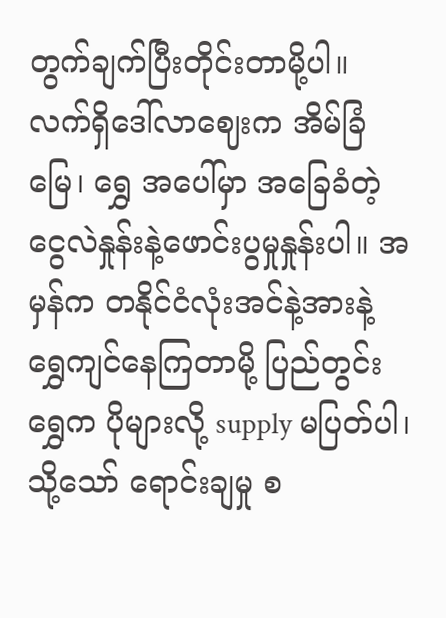တွက်ချက်ပြီးတိုင်းတာမို့ပါ။
လက်ရှိဒေါ်လာဈေးက အိမ်ခြံမြေ၊ ရွှေ အပေါ်မှာ အခြေခံတဲ့ ငွေလဲနှုန်းနဲ့ဖောင်းပွမှုနှုန်းပါ။ အမှန်က တနိုင်ငံလုံးအင်နဲ့အားနဲ့ ရွှေကျင်နေကြတာမို့ ပြည်တွင်း ရွှေက ပိုများလို့ supply မပြတ်ပါ၊ သို့သော် ရောင်းချမှု စ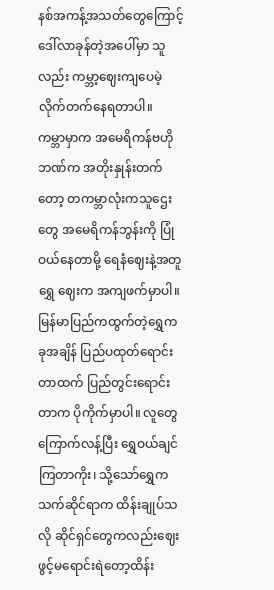နစ်အကန့်အသတ်တွေကြောင့် ဒေါ်လာခုန်တဲ့အပေါ်မှာ သူလည်း ကမ္ဘာ့ဈေးကျပေမဲ့ လိုက်တက်နေရတာပါ။
ကမ္ဘာမှာက အမေရိကန်ဗဟိုဘဏ်က အတိုးနှုန်းတက်တော့ တကမ္ဘာလုံးကသူဌေးတွေ အမေရိကန်ဘွန်းကို ပြုံဝယ်နေတာမို့ ရေနံဈေးနဲ့အတူရွှေ ဈေးက အကျဖက်မှာပါ။ မြန်မာပြည်ကထွက်တဲ့ရွှေက ခုအချိန် ပြည်ပထုတ်ရောင်းတာထက် ပြည်တွင်းရောင်းတာက ပိုကိုက်မှာပါ။ လူတွေကြောက်လန့်ပြီး ရွှေဝယ်ချင်ကြတာကိုး၊ သို့သော်ရွှေက သက်ဆိုင်ရာက ထိန်းချုပ်သလို ဆိုင်ရှင်တွေကလည်းဈေးဖွင့်မရောင်းရဲတော့ထိန်း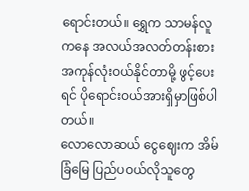ရောင်းတယ်။ ရွှေက သာမန်လူကနေ အလယ်အလတ်တန်းစားအကုန်လုံးဝယ်နိုင်တာမို့ ဖွင့်ပေးရင် ပိုရောင်းဝယ်အားရှိမှာဖြစ်ပါတယ်။
လောလောဆယ် ငွေဈေးက အိမ်ခြံမြေ ပြည်ပဝယ်လိုသူတွေ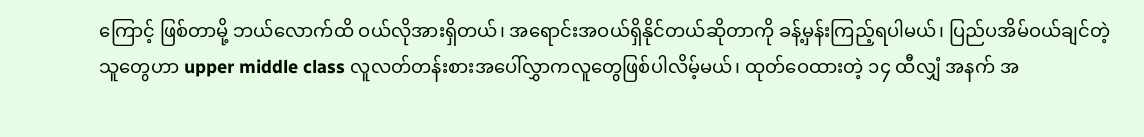ကြောင့် ဖြစ်တာမို့ ဘယ်လောက်ထိ ဝယ်လိုအားရှိတယ်၊ အရောင်းအဝယ်ရှိနိုင်တယ်ဆိုတာကို ခန့်မှန်းကြည့်ရပါမယ်၊ ပြည်ပအိမ်ဝယ်ချင်တဲ့သူတွေဟာ upper middle class လူလတ်တန်းစားအပေါ်လွှာကလူတွေဖြစ်ပါလိမ့်မယ်၊ ထုတ်ဝေထားတဲ့ ၁၄ ထီလျှံ အနက် အ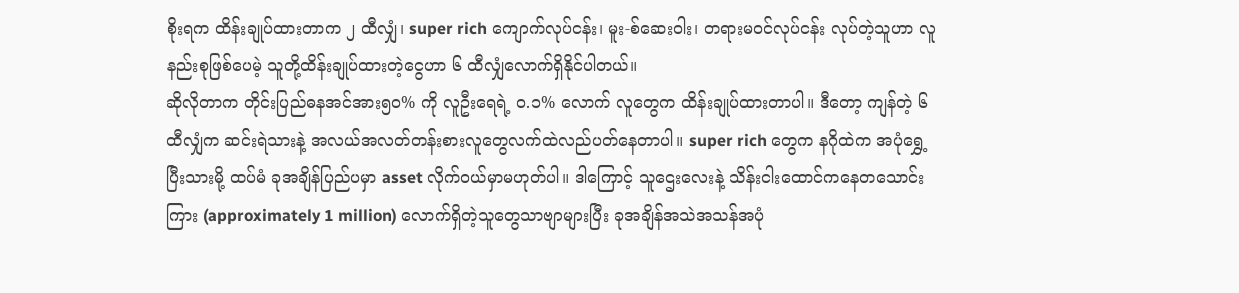စိုးရက ထိန်းချုပ်ထားတာက ၂ ထီလျှံ၊ super rich ကျောက်လုပ်ငန်း၊ မူး-စ်ဆေးဝါး၊ တရားမဝင်လုပ်ငန်း လုပ်တဲ့သူဟာ လူနည်းစုဖြစ်ပေမဲ့ သူတို့ထိန်းချုပ်ထားတဲ့ငွေဟာ ၆ ထီလျှံလောက်ရှိနိုင်ပါတယ်။
ဆိုလိုတာက တိုင်းပြည်ဓနအင်အား၅၀% ကို လူဦးရေရဲ့ ၀.၁% လောက် လူတွေက ထိန်းချုပ်ထားတာပါ။ ဒီတော့ ကျန်တဲ့ ၆ ထီလျှံက ဆင်းရဲသားနဲ့ အလယ်အလတ်တန်းစားလူတွေလက်ထဲလည်ပတ်နေတာပါ။ super rich တွေက နဂိုထဲက အပုံရွှေ့ပြီးသားမို့ ထပ်မံ ခုအချိန်ပြည်ပမှာ asset လိုက်ဝယ်မှာမဟုတ်ပါ။ ဒါကြောင့် သူဌေးလေးနဲ့ သိန်းငါးထောင်ကနေတသောင်းကြား (approximately 1 million) လောက်ရှိတဲ့သူတွေသာဗျာများပြီး ခုအချိန်အသဲအသန်အပုံ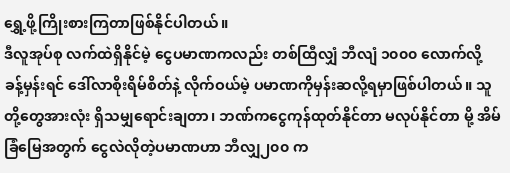ရွှေ့ဖို့ကြိုးစားကြတာဖြစ်နိုင်ပါတယ်။
ဒီလူအုပ်စု လက်ထဲရှိနိုင်မဲ့ ငွေပမာဏကလည်း တစ်ထြီလျှံ ဘီလျံ ၁၀၀၀ လောက်လို့ ခန့်မှန်းရင် ဒေါ်လာစိုးရိမ်စိတ်နဲ့ လိုက်ဝယ်မဲ့ ပမာဏကိုမှန်းဆလို့ရမှာဖြစ်ပါတယ်။ သူတို့တွေအားလုံး ရှိသမျှရောင်းချတာ၊ ဘဏ်ကငွေကုန်ထုတ်နိုင်တာ မလုပ်နိုင်တာ မို့ အိမ်ခြံမြေအတွက် ငွေလဲလိုတဲ့ပမာဏဟာ ဘီလျှ၂၀၀ က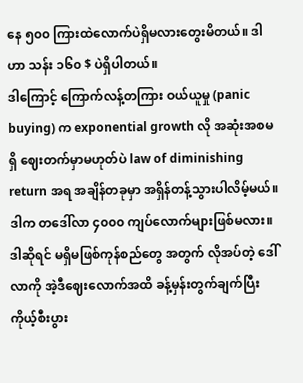နေ ၅၀၀ ကြားထဲလောက်ပဲရှိမလားတွေးမိတယ်။ ဒါဟာ သန်း ၁၆၀ $ ပဲရှိပါတယ်။
ဒါကြောင့် ကြောက်လန့်တကြား ဝယ်ယူမှု (panic buying) က exponential growth လို အဆုံးအစမရှိ ဈေးတက်မှာမဟုတ်ပဲ law of diminishing return အရ အချိန်တခုမှာ အရှိန်တန့်သွားပါလိမ့်မယ်။ ဒါက တဒေါ်လာ ၄၀၀၀ ကျပ်လောက်များဖြစ်မလား။ ဒါဆိုရင် မရှိမဖြစ်ကုန်စည်တွေ အတွက် လိုအပ်တဲ့ ဒေါ်လာကို အဲ့ဒီဈေးလောက်အထိ ခန့်မှန်းတွက်ချက်ပြီး ကိုယ့်စီးပွား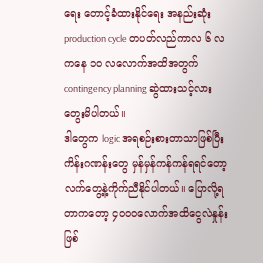ရေး တောင့်ခံထားနိုင်ရေး အနည်းဆုံး production cycle တပတ်လည်ကာလ ၆ လကနေ ၁၀ လလောက်အထိအတွက် contingency planning ဆွဲထားသင့်လားတွေးမိပါတယ်။
ဒါတွေက logic အရစဉ်းစားတာသာဖြစ်ပြီး ကိန်းဂဏန်းတွေ မှန်မှန်ကန်ကန်ရရင်တော့ လက်တွေ့နဲ့ကိုက်ညီနိုင်ပါတယ်။ ပြောလို့ရတာကတော့ ၄၀၀၀လောက်အထိငွေလဲနှုန်းဖြစ်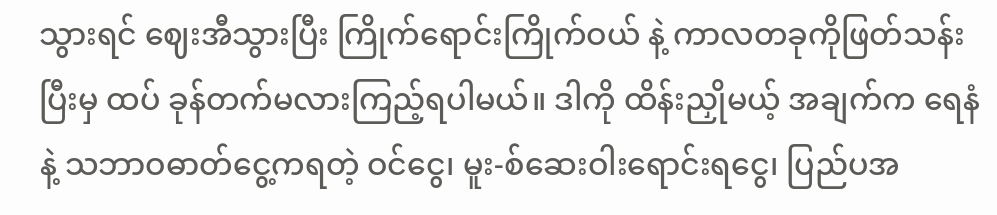သွားရင် ဈေးအီသွားပြီး ကြိုက်ရောင်းကြိုက်ဝယ် နဲ့ ကာလတခုကိုဖြတ်သန်းပြီးမှ ထပ် ခုန်တက်မလားကြည့်ရပါမယ်။ ဒါကို ထိန်းညှိုမယ့် အချက်က ရေနံနဲ့ သဘာဝဓာတ်ငွေ့ကရတဲ့ ဝင်ငွေ၊ မူး-စ်ဆေးဝါးရောင်းရငွေ၊ ပြည်ပအ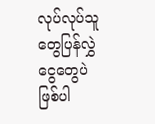လုပ်လုပ်သူတွေပြန်လွှဲငွေတွေပဲဖြစ်ပါ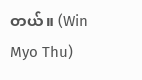တယ်။ (Win Myo Thu)